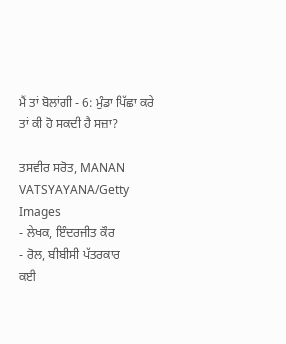ਮੈਂ ਤਾਂ ਬੋਲਾਂਗੀ - 6: ਮੁੰਡਾ ਪਿੱਛਾ ਕਰੇ ਤਾਂ ਕੀ ਹੋ ਸਕਦੀ ਹੈ ਸਜ਼ਾ?

ਤਸਵੀਰ ਸਰੋਤ, MANAN VATSYAYANA/Getty Images
- ਲੇਖਕ, ਇੰਦਰਜੀਤ ਕੌਰ
- ਰੋਲ, ਬੀਬੀਸੀ ਪੱਤਰਕਾਰ
ਕਈ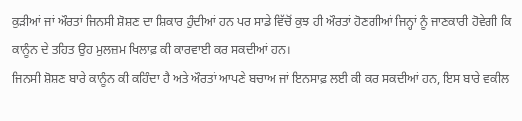ਕੁੜੀਆਂ ਜਾਂ ਔਰਤਾਂ ਜਿਨਸੀ ਸ਼ੋਸ਼ਣ ਦਾ ਸ਼ਿਕਾਰ ਹੁੰਦੀਆਂ ਹਨ ਪਰ ਸਾਡੇ ਵਿੱਚੋਂ ਕੁਝ ਹੀ ਔਰਤਾਂ ਹੋਣਗੀਆਂ ਜਿਨ੍ਹਾਂ ਨੂੰ ਜਾਣਕਾਰੀ ਹੋਵੇਗੀ ਕਿ ਕਾਨੂੰਨ ਦੇ ਤਹਿਤ ਉਹ ਮੁਲਜ਼ਮ ਖਿਲਾਫ਼ ਕੀ ਕਾਰਵਾਈ ਕਰ ਸਕਦੀਆਂ ਹਨ।
ਜਿਨਸੀ ਸ਼ੋਸ਼ਣ ਬਾਰੇ ਕਾਨੂੰਨ ਕੀ ਕਹਿੰਦਾ ਹੈ ਅਤੇ ਔਰਤਾਂ ਆਪਣੇ ਬਚਾਅ ਜਾਂ ਇਨਸਾਫ਼ ਲਈ ਕੀ ਕਰ ਸਕਦੀਆਂ ਹਨ, ਇਸ ਬਾਰੇ ਵਕੀਲ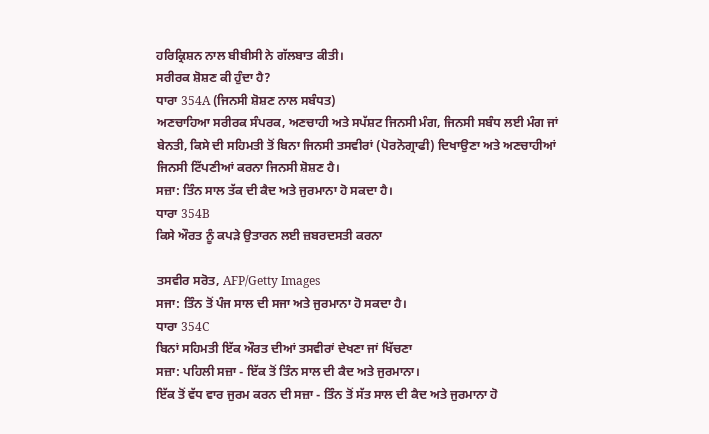ਹਰਿਕ੍ਰਿਸ਼ਨ ਨਾਲ ਬੀਬੀਸੀ ਨੇ ਗੱਲਬਾਤ ਕੀਤੀ।
ਸਰੀਰਕ ਸ਼ੋਸ਼ਣ ਕੀ ਹੁੰਦਾ ਹੈ?
ਧਾਰਾ 354A (ਜਿਨਸੀ ਸ਼ੋਸ਼ਣ ਨਾਲ ਸਬੰਧਤ)
ਅਣਚਾਹਿਆ ਸਰੀਰਕ ਸੰਪਰਕ, ਅਣਚਾਹੀ ਅਤੇ ਸਪੱਸ਼ਟ ਜਿਨਸੀ ਮੰਗ, ਜਿਨਸੀ ਸਬੰਧ ਲਈ ਮੰਗ ਜਾਂ ਬੇਨਤੀ, ਕਿਸੇ ਦੀ ਸਹਿਮਤੀ ਤੋਂ ਬਿਨਾ ਜਿਨਸੀ ਤਸਵੀਰਾਂ (ਪੋਰਨੋਗ੍ਰਾਫੀ) ਦਿਖਾਉਣਾ ਅਤੇ ਅਣਚਾਹੀਆਂ ਜਿਨਸੀ ਟਿੱਪਣੀਆਂ ਕਰਨਾ ਜਿਨਸੀ ਸ਼ੋਸ਼ਣ ਹੈ।
ਸਜ਼ਾ: ਤਿੰਨ ਸਾਲ ਤੱਕ ਦੀ ਕੈਦ ਅਤੇ ਜੁਰਮਾਨਾ ਹੋ ਸਕਦਾ ਹੈ।
ਧਾਰਾ 354B
ਕਿਸੇ ਔਰਤ ਨੂੰ ਕਪੜੇ ਉਤਾਰਨ ਲਈ ਜ਼ਬਰਦਸਤੀ ਕਰਨਾ

ਤਸਵੀਰ ਸਰੋਤ, AFP/Getty Images
ਸਜਾ: ਤਿੰਨ ਤੋਂ ਪੰਜ ਸਾਲ ਦੀ ਸਜਾ ਅਤੇ ਜੁਰਮਾਨਾ ਹੋ ਸਕਦਾ ਹੈ।
ਧਾਰਾ 354C
ਬਿਨਾਂ ਸਹਿਮਤੀ ਇੱਕ ਔਰਤ ਦੀਆਂ ਤਸਵੀਰਾਂ ਦੇਖਣਾ ਜਾਂ ਖਿੱਚਣਾ
ਸਜ਼ਾ: ਪਹਿਲੀ ਸਜ਼ਾ - ਇੱਕ ਤੋਂ ਤਿੰਨ ਸਾਲ ਦੀ ਕੈਦ ਅਤੇ ਜੁਰਮਾਨਾ।
ਇੱਕ ਤੋਂ ਵੱਧ ਵਾਰ ਜੁਰਮ ਕਰਨ ਦੀ ਸਜ਼ਾ - ਤਿੰਨ ਤੋਂ ਸੱਤ ਸਾਲ ਦੀ ਕੈਦ ਅਤੇ ਜੁਰਮਾਨਾ ਹੋ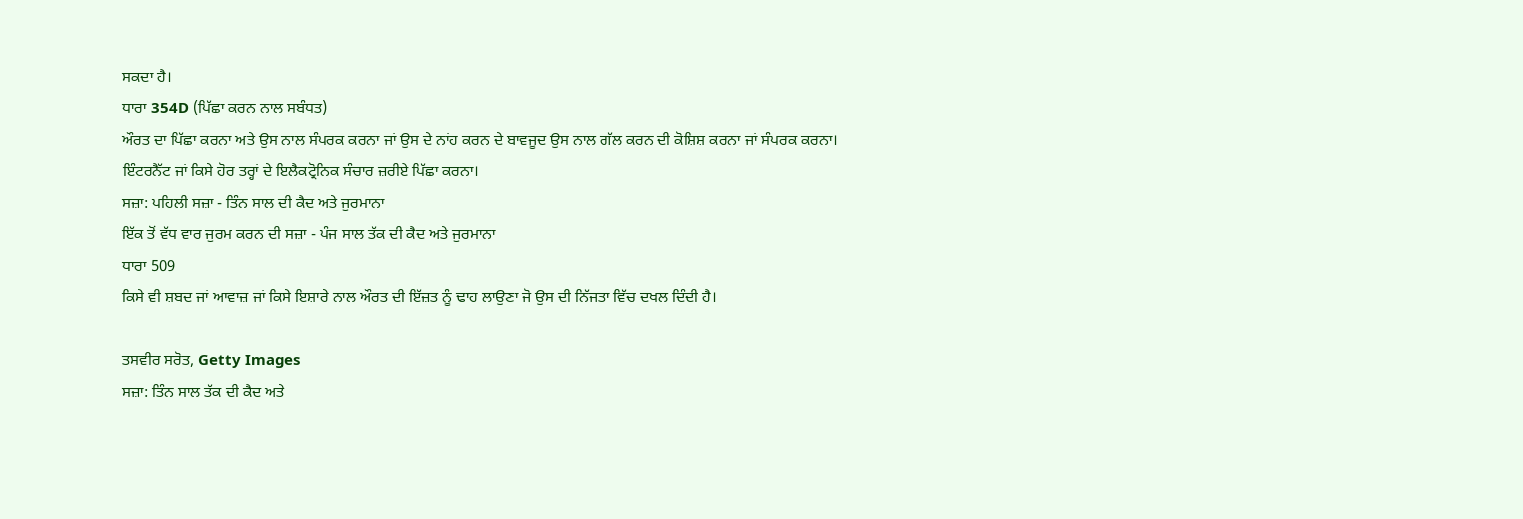ਸਕਦਾ ਹੈ।
ਧਾਰਾ 354D (ਪਿੱਛਾ ਕਰਨ ਨਾਲ ਸਬੰਧਤ)
ਔਰਤ ਦਾ ਪਿੱਛਾ ਕਰਨਾ ਅਤੇ ਉਸ ਨਾਲ ਸੰਪਰਕ ਕਰਨਾ ਜਾਂ ਉਸ ਦੇ ਨਾਂਹ ਕਰਨ ਦੇ ਬਾਵਜੂਦ ਉਸ ਨਾਲ ਗੱਲ ਕਰਨ ਦੀ ਕੋਸ਼ਿਸ਼ ਕਰਨਾ ਜਾਂ ਸੰਪਰਕ ਕਰਨਾ।
ਇੰਟਰਨੈੱਟ ਜਾਂ ਕਿਸੇ ਹੋਰ ਤਰ੍ਹਾਂ ਦੇ ਇਲੈਕਟ੍ਰੋਨਿਕ ਸੰਚਾਰ ਜ਼ਰੀਏ ਪਿੱਛਾ ਕਰਨਾ।
ਸਜ਼ਾ: ਪਹਿਲੀ ਸਜ਼ਾ - ਤਿੰਨ ਸਾਲ ਦੀ ਕੈਦ ਅਤੇ ਜੁਰਮਾਨਾ
ਇੱਕ ਤੋਂ ਵੱਧ ਵਾਰ ਜੁਰਮ ਕਰਨ ਦੀ ਸਜ਼ਾ - ਪੰਜ ਸਾਲ ਤੱਕ ਦੀ ਕੈਦ ਅਤੇ ਜੁਰਮਾਨਾ
ਧਾਰਾ 509
ਕਿਸੇ ਵੀ ਸ਼ਬਦ ਜਾਂ ਆਵਾਜ਼ ਜਾਂ ਕਿਸੇ ਇਸ਼ਾਰੇ ਨਾਲ ਔਰਤ ਦੀ ਇੱਜ਼ਤ ਨੂੰ ਢਾਹ ਲਾਉਣਾ ਜੋ ਉਸ ਦੀ ਨਿੱਜਤਾ ਵਿੱਚ ਦਖਲ ਦਿੰਦੀ ਹੈ।

ਤਸਵੀਰ ਸਰੋਤ, Getty Images
ਸਜ਼ਾ: ਤਿੰਨ ਸਾਲ ਤੱਕ ਦੀ ਕੈਦ ਅਤੇ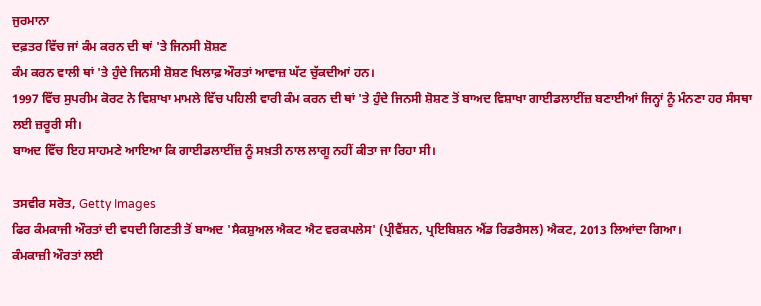ਜੁਰਮਾਨਾ
ਦਫ਼ਤਰ ਵਿੱਚ ਜਾਂ ਕੰਮ ਕਰਨ ਦੀ ਥਾਂ 'ਤੇ ਜਿਨਸੀ ਸ਼ੋਸ਼ਣ
ਕੰਮ ਕਰਨ ਵਾਲੀ ਥਾਂ 'ਤੇ ਹੁੰਦੇ ਜਿਨਸੀ ਸ਼ੋਸ਼ਣ ਖਿਲਾਫ਼ ਔਰਤਾਂ ਆਵਾਜ਼ ਘੱਟ ਚੁੱਕਦੀਆਂ ਹਨ।
1997 ਵਿੱਚ ਸੁਪਰੀਮ ਕੋਰਟ ਨੇ ਵਿਸ਼ਾਖਾ ਮਾਮਲੇ ਵਿੱਚ ਪਹਿਲੀ ਵਾਰੀ ਕੰਮ ਕਰਨ ਦੀ ਥਾਂ 'ਤੇ ਹੁੰਦੇ ਜਿਨਸੀ ਸ਼ੋਸ਼ਣ ਤੋਂ ਬਾਅਦ ਵਿਸ਼ਾਖਾ ਗਾਈਡਲਾਈਂਜ਼ ਬਣਾਈਆਂ ਜਿਨ੍ਹਾਂ ਨੂੰ ਮੰਨਣਾ ਹਰ ਸੰਸਥਾ ਲਈ ਜ਼ਰੂਰੀ ਸੀ।
ਬਾਅਦ ਵਿੱਚ ਇਹ ਸਾਹਮਣੇ ਆਇਆ ਕਿ ਗਾਈਡਲਾਈਂਜ਼ ਨੂੰ ਸਖ਼ਤੀ ਨਾਲ ਲਾਗੂ ਨਹੀਂ ਕੀਤਾ ਜਾ ਰਿਹਾ ਸੀ।

ਤਸਵੀਰ ਸਰੋਤ, Getty Images
ਫਿਰ ਕੰਮਕਾਜੀ ਔਰਤਾਂ ਦੀ ਵਧਦੀ ਗਿਣਤੀ ਤੋਂ ਬਾਅਦ 'ਸੈਕਸ਼ੁਅਲ ਐਕਟ ਐਟ ਵਰਕਪਲੇਸ' (ਪ੍ਰੀਵੈਂਸ਼ਨ, ਪ੍ਰਇਬਿਸ਼ਨ ਐਂਡ ਰਿਡਰੈਸਲ) ਐਕਟ, 2013 ਲਿਆਂਦਾ ਗਿਆ।
ਕੰਮਕਾਜ਼ੀ ਔਰਤਾਂ ਲਈ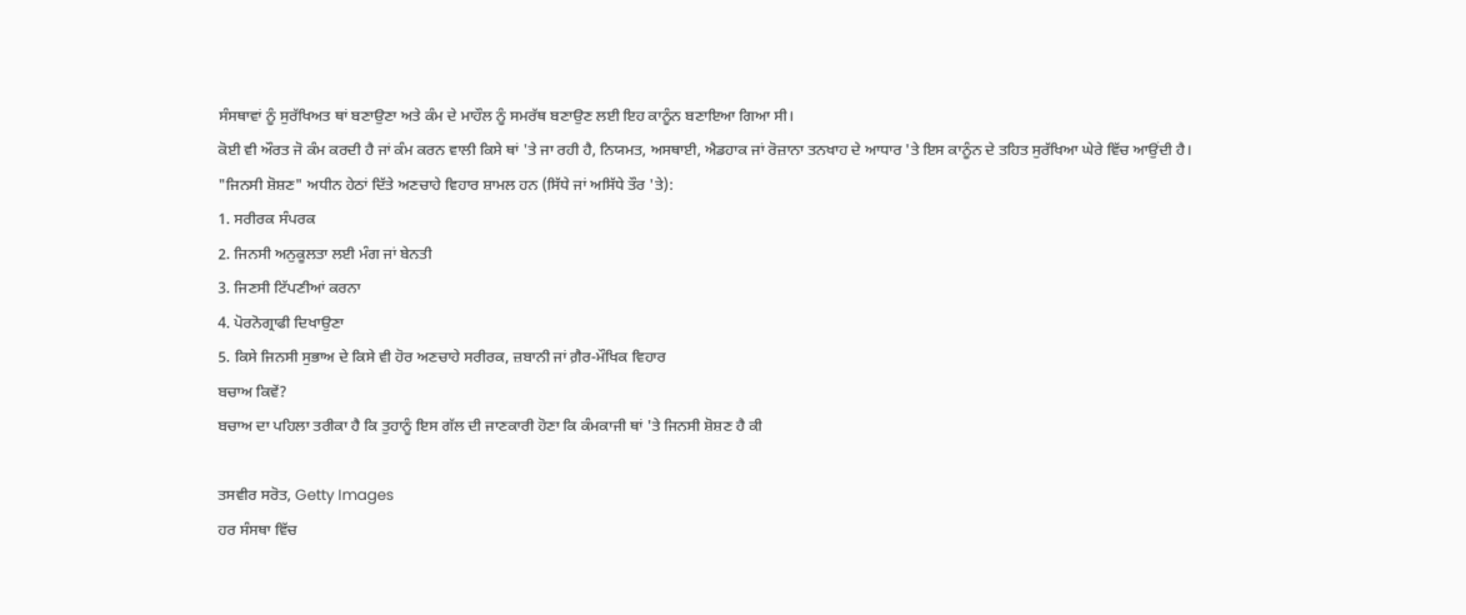ਸੰਸਥਾਵਾਂ ਨੂੰ ਸੁਰੱਖਿਅਤ ਥਾਂ ਬਣਾਉਣਾ ਅਤੇ ਕੰਮ ਦੇ ਮਾਹੌਲ ਨੂੰ ਸਮਰੱਥ ਬਣਾਉਣ ਲਈ ਇਹ ਕਾਨੂੰਨ ਬਣਾਇਆ ਗਿਆ ਸੀ।
ਕੋਈ ਵੀ ਔਰਤ ਜੋ ਕੰਮ ਕਰਦੀ ਹੈ ਜਾਂ ਕੰਮ ਕਰਨ ਵਾਲੀ ਕਿਸੇ ਥਾਂ 'ਤੇ ਜਾ ਰਹੀ ਹੈ, ਨਿਯਮਤ, ਅਸਥਾਈ, ਐਡਹਾਕ ਜਾਂ ਰੋਜ਼ਾਨਾ ਤਨਖਾਹ ਦੇ ਆਧਾਰ 'ਤੇ ਇਸ ਕਾਨੂੰਨ ਦੇ ਤਹਿਤ ਸੁਰੱਖਿਆ ਘੇਰੇ ਵਿੱਚ ਆਉਂਦੀ ਹੈ।
"ਜਿਨਸੀ ਸ਼ੋਸ਼ਣ" ਅਧੀਨ ਹੇਠਾਂ ਦਿੱਤੇ ਅਣਚਾਹੇ ਵਿਹਾਰ ਸ਼ਾਮਲ ਹਨ (ਸਿੱਧੇ ਜਾਂ ਅਸਿੱਧੇ ਤੌਰ 'ਤੇ):
1. ਸਰੀਰਕ ਸੰਪਰਕ
2. ਜਿਨਸੀ ਅਨੁਕੂਲਤਾ ਲਈ ਮੰਗ ਜਾਂ ਬੇਨਤੀ
3. ਜਿਣਸੀ ਟਿੱਪਣੀਆਂ ਕਰਨਾ
4. ਪੋਰਨੋਗ੍ਰਾਫੀ ਦਿਖਾਉਣਾ
5. ਕਿਸੇ ਜਿਨਸੀ ਸੁਭਾਅ ਦੇ ਕਿਸੇ ਵੀ ਹੋਰ ਅਣਚਾਹੇ ਸਰੀਰਕ, ਜ਼ਬਾਨੀ ਜਾਂ ਗ਼ੈਰ-ਮੌਖਿਕ ਵਿਹਾਰ
ਬਚਾਅ ਕਿਵੇਂ?
ਬਚਾਅ ਦਾ ਪਹਿਲਾ ਤਰੀਕਾ ਹੈ ਕਿ ਤੁਹਾਨੂੰ ਇਸ ਗੱਲ ਦੀ ਜਾਣਕਾਰੀ ਹੋਣਾ ਕਿ ਕੰਮਕਾਜੀ ਥਾਂ 'ਤੇ ਜਿਨਸੀ ਸ਼ੋਸ਼ਣ ਹੈ ਕੀ

ਤਸਵੀਰ ਸਰੋਤ, Getty Images
ਹਰ ਸੰਸਥਾ ਵਿੱਚ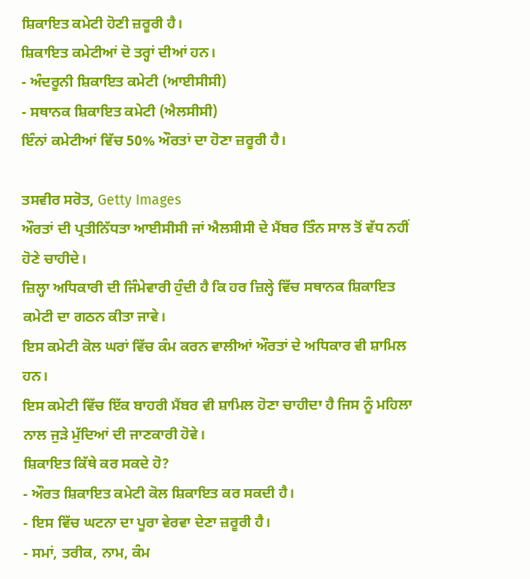ਸ਼ਿਕਾਇਤ ਕਮੇਟੀ ਹੋਣੀ ਜ਼ਰੂਰੀ ਹੈ।
ਸ਼ਿਕਾਇਤ ਕਮੇਟੀਆਂ ਦੋ ਤਰ੍ਹਾਂ ਦੀਆਂ ਹਨ।
- ਅੰਦਰੂਨੀ ਸ਼ਿਕਾਇਤ ਕਮੇਟੀ (ਆਈਸੀਸੀ)
- ਸਥਾਨਕ ਸ਼ਿਕਾਇਤ ਕਮੇਟੀ (ਐਲਸੀਸੀ)
ਇੰਨਾਂ ਕਮੇਟੀਆਂ ਵਿੱਚ 50% ਔਰਤਾਂ ਦਾ ਹੋਣਾ ਜ਼ਰੂਰੀ ਹੈ।

ਤਸਵੀਰ ਸਰੋਤ, Getty Images
ਔਰਤਾਂ ਦੀ ਪ੍ਰਤੀਨਿੱਧਤਾ ਆਈਸੀਸੀ ਜਾਂ ਐਲਸੀਸੀ ਦੇ ਮੈਂਬਰ ਤਿੰਨ ਸਾਲ ਤੋਂ ਵੱਧ ਨਹੀਂ ਹੋਣੇ ਚਾਹੀਦੇ।
ਜ਼ਿਲ੍ਹਾ ਅਧਿਕਾਰੀ ਦੀ ਜਿੰਮੇਵਾਰੀ ਹੁੰਦੀ ਹੈ ਕਿ ਹਰ ਜ਼ਿਲ੍ਹੇ ਵਿੱਚ ਸਥਾਨਕ ਸ਼ਿਕਾਇਤ ਕਮੇਟੀ ਦਾ ਗਠਨ ਕੀਤਾ ਜਾਵੇ।
ਇਸ ਕਮੇਟੀ ਕੋਲ ਘਰਾਂ ਵਿੱਚ ਕੰਮ ਕਰਨ ਵਾਲੀਆਂ ਔਰਤਾਂ ਦੇ ਅਧਿਕਾਰ ਵੀ ਸ਼ਾਮਿਲ ਹਨ।
ਇਸ ਕਮੇਟੀ ਵਿੱਚ ਇੱਕ ਬਾਹਰੀ ਮੈਂਬਰ ਵੀ ਸ਼ਾਮਿਲ ਹੋਣਾ ਚਾਹੀਦਾ ਹੈ ਜਿਸ ਨੂੰ ਮਹਿਲਾ ਨਾਲ ਜੁੜੇ ਮੁੱਦਿਆਂ ਦੀ ਜਾਣਕਾਰੀ ਹੋਵੇ।
ਸ਼ਿਕਾਇਤ ਕਿੱਥੇ ਕਰ ਸਕਦੇ ਹੋ?
- ਔਰਤ ਸ਼ਿਕਾਇਤ ਕਮੇਟੀ ਕੋਲ ਸ਼ਿਕਾਇਤ ਕਰ ਸਕਦੀ ਹੈ।
- ਇਸ ਵਿੱਚ ਘਟਨਾ ਦਾ ਪੂਰਾ ਵੇਰਵਾ ਦੇਣਾ ਜ਼ਰੂਰੀ ਹੈ।
- ਸਮਾਂ, ਤਰੀਕ, ਨਾਮ, ਕੰਮ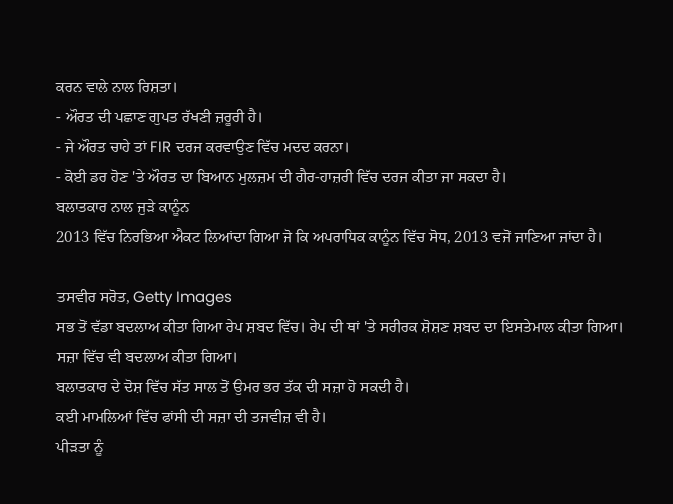ਕਰਨ ਵਾਲੇ ਨਾਲ ਰਿਸ਼ਤਾ।
- ਔਰਤ ਦੀ ਪਛਾਣ ਗੁਪਤ ਰੱਖਣੀ ਜ਼ਰੂਰੀ ਹੈ।
- ਜੇ ਔਰਤ ਚਾਹੇ ਤਾਂ FIR ਦਰਜ ਕਰਵਾਉਣ ਵਿੱਚ ਮਦਦ ਕਰਨਾ।
- ਕੋਈ ਡਰ ਹੋਣ 'ਤੇ ਔਰਤ ਦਾ ਬਿਆਨ ਮੁਲਜ਼ਮ ਦੀ ਗੈਰ-ਹਾਜ਼ਰੀ ਵਿੱਚ ਦਰਜ ਕੀਤਾ ਜਾ ਸਕਦਾ ਹੈ।
ਬਲਾਤਕਾਰ ਨਾਲ ਜੁੜੇ ਕਾਨੂੰਨ
2013 ਵਿੱਚ ਨਿਰਭਿਆ ਐਕਟ ਲਿਆਂਦਾ ਗਿਆ ਜੋ ਕਿ ਅਪਰਾਧਿਕ ਕਾਨੂੰਨ ਵਿੱਚ ਸੋਧ, 2013 ਵਜੋਂ ਜਾਣਿਆ ਜਾਂਦਾ ਹੈ।

ਤਸਵੀਰ ਸਰੋਤ, Getty Images
ਸਭ ਤੋਂ ਵੱਡਾ ਬਦਲਾਅ ਕੀਤਾ ਗਿਆ ਰੇਪ ਸ਼ਬਦ ਵਿੱਚ। ਰੇਪ ਦੀ ਥਾਂ 'ਤੇ ਸਰੀਰਕ ਸ਼ੋਸ਼ਣ ਸ਼ਬਦ ਦਾ ਇਸਤੇਮਾਲ ਕੀਤਾ ਗਿਆ।
ਸਜ਼ਾ ਵਿੱਚ ਵੀ ਬਦਲਾਅ ਕੀਤਾ ਗਿਆ।
ਬਲਾਤਕਾਰ ਦੇ ਦੋਸ਼ ਵਿੱਚ ਸੱਤ ਸਾਲ ਤੋਂ ਉਮਰ ਭਰ ਤੱਕ ਦੀ ਸਜ਼ਾ ਹੋ ਸਕਦੀ ਹੈ।
ਕਈ ਮਾਮਲਿਆਂ ਵਿੱਚ ਫਾਂਸੀ ਦੀ ਸਜ਼ਾ ਦੀ ਤਜਵੀਜ਼ ਵੀ ਹੈ।
ਪੀੜਤਾ ਨੂੰ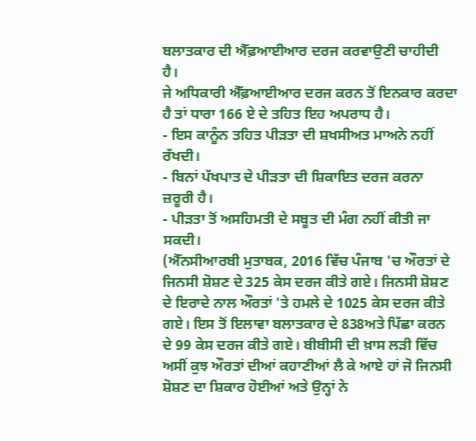ਬਲਾਤਕਾਰ ਦੀ ਐੱਫ਼ਆਈਆਰ ਦਰਜ ਕਰਵਾਉਣੀ ਚਾਹੀਦੀ ਹੈ।
ਜੇ ਅਧਿਕਾਰੀ ਐੱਫ਼ਆਈਆਰ ਦਰਜ ਕਰਨ ਤੋਂ ਇਨਕਾਰ ਕਰਦਾ ਹੈ ਤਾਂ ਧਾਰਾ 166 ਏ ਦੇ ਤਹਿਤ ਇਹ ਅਪਰਾਧ ਹੈ।
- ਇਸ ਕਾਨੂੰਨ ਤਹਿਤ ਪੀੜਤਾ ਦੀ ਸ਼ਖਸੀਅਤ ਮਾਅਨੇ ਨਹੀਂ ਰੱਖਦੀ।
- ਬਿਨਾਂ ਪੱਖਪਾਤ ਦੇ ਪੀੜਤਾ ਦੀ ਸ਼ਿਕਾਇਤ ਦਰਜ ਕਰਨਾ ਜ਼ਰੂਰੀ ਹੈ।
- ਪੀੜਤਾ ਤੋਂ ਅਸਹਿਮਤੀ ਦੇ ਸਬੂਤ ਦੀ ਮੰਗ ਨਹੀਂ ਕੀਤੀ ਜਾ ਸਕਦੀ।
(ਐੱਨਸੀਆਰਬੀ ਮੁਤਾਬਕ, 2016 ਵਿੱਚ ਪੰਜਾਬ 'ਚ ਔਰਤਾਂ ਦੇ ਜਿਨਸੀ ਸ਼ੋਸ਼ਣ ਦੇ 325 ਕੇਸ ਦਰਜ ਕੀਤੇ ਗਏ। ਜਿਨਸੀ ਸ਼ੋਸ਼ਣ ਦੇ ਇਰਾਦੇ ਨਾਲ ਔਰਤਾਂ 'ਤੇ ਹਮਲੇ ਦੇ 1025 ਕੇਸ ਦਰਜ ਕੀਤੇ ਗਏ। ਇਸ ਤੋਂ ਇਲਾਵਾ ਬਲਾਤਕਾਰ ਦੇ 838ਅਤੇ ਪਿੱਛਾ ਕਰਨ ਦੇ 99 ਕੇਸ ਦਰਜ ਕੀਤੇ ਗਏ। ਬੀਬੀਸੀ ਦੀ ਖ਼ਾਸ ਲੜੀ ਵਿੱਚ ਅਸੀਂ ਕੁਝ ਔਰਤਾਂ ਦੀਆਂ ਕਹਾਣੀਆਂ ਲੈ ਕੇ ਆਏ ਹਾਂ ਜੋ ਜਿਨਸੀ ਸ਼ੋਸ਼ਣ ਦਾ ਸ਼ਿਕਾਰ ਹੋਈਆਂ ਅਤੇ ਉਨ੍ਹਾਂ ਨੇ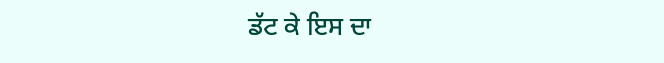ਡੱਟ ਕੇ ਇਸ ਦਾ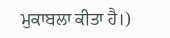ਮੁਕਾਬਲਾ ਕੀਤਾ ਹੈ।)